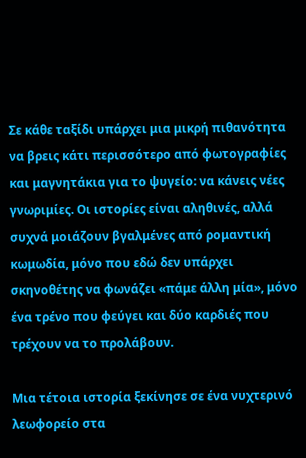Σε κάθε ταξίδι υπάρχει μια μικρή πιθανότητα να βρεις κάτι περισσότερο από φωτογραφίες και μαγνητάκια για το ψυγείο: να κάνεις νέες γνωριμίες. Οι ιστορίες είναι αληθινές, αλλά συχνά μοιάζουν βγαλμένες από ρομαντική κωμωδία, μόνο που εδώ δεν υπάρχει σκηνοθέτης να φωνάζει «πάμε άλλη μία», μόνο ένα τρένο που φεύγει και δύο καρδιές που τρέχουν να το προλάβουν.

Μια τέτοια ιστορία ξεκίνησε σε ένα νυχτερινό λεωφορείο στα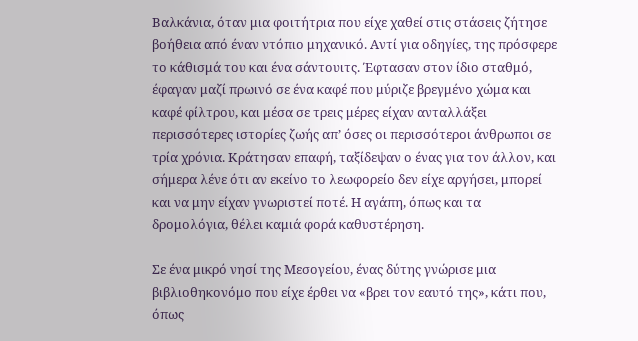Βαλκάνια, όταν μια φοιτήτρια που είχε χαθεί στις στάσεις ζήτησε βοήθεια από έναν ντόπιο μηχανικό. Αντί για οδηγίες, της πρόσφερε το κάθισμά του και ένα σάντουιτς. Έφτασαν στον ίδιο σταθμό, έφαγαν μαζί πρωινό σε ένα καφέ που μύριζε βρεγμένο χώμα και καφέ φίλτρου, και μέσα σε τρεις μέρες είχαν ανταλλάξει περισσότερες ιστορίες ζωής απ’ όσες οι περισσότεροι άνθρωποι σε τρία χρόνια. Κράτησαν επαφή, ταξίδεψαν ο ένας για τον άλλον, και σήμερα λένε ότι αν εκείνο το λεωφορείο δεν είχε αργήσει, μπορεί και να μην είχαν γνωριστεί ποτέ. Η αγάπη, όπως και τα δρομολόγια, θέλει καμιά φορά καθυστέρηση.

Σε ένα μικρό νησί της Μεσογείου, ένας δύτης γνώρισε μια βιβλιοθηκονόμο που είχε έρθει να «βρει τον εαυτό της», κάτι που, όπως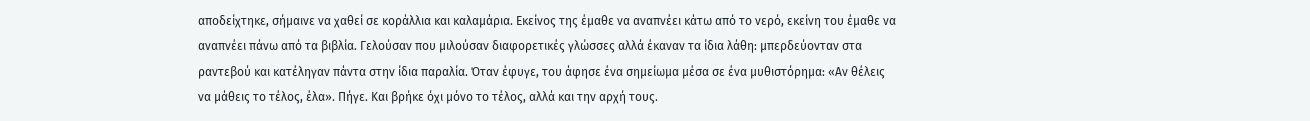αποδείχτηκε, σήμαινε να χαθεί σε κοράλλια και καλαμάρια. Εκείνος της έμαθε να αναπνέει κάτω από το νερό, εκείνη του έμαθε να αναπνέει πάνω από τα βιβλία. Γελούσαν που μιλούσαν διαφορετικές γλώσσες αλλά έκαναν τα ίδια λάθη: μπερδεύονταν στα ραντεβού και κατέληγαν πάντα στην ίδια παραλία. Όταν έφυγε, του άφησε ένα σημείωμα μέσα σε ένα μυθιστόρημα: «Αν θέλεις να μάθεις το τέλος, έλα». Πήγε. Και βρήκε όχι μόνο το τέλος, αλλά και την αρχή τους.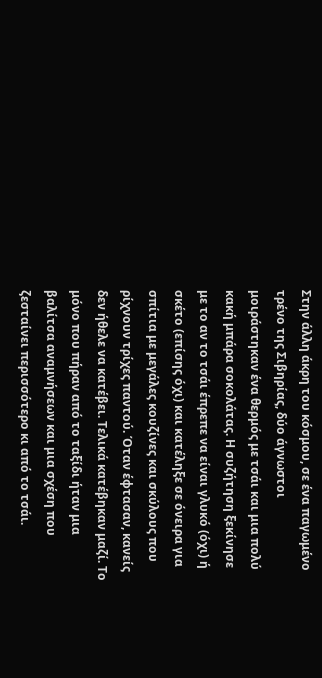Στην άλλη άκρη του κόσμου, σε ένα παγωμένο τρένο της Σιβηρίας, δύο άγνωστοι μοιράστηκαν ένα θερμός με τσάι και μια πολύ κακή μπάρα σοκολάτας. Η συζήτηση ξεκίνησε με το αν το τσάι έπρεπε να είναι γλυκό (όχι) ή σκέτο (επίσης όχι) και κατέληξε σε όνειρα για σπίτια με μεγάλες κουζίνες και σκύλους που ρίχνουν τρίχες παντού. Όταν έφτασαν, κανείς δεν ήθελε να κατέβει. Τελικά κατέβηκαν μαζί. Το μόνο που πήραν από το ταξίδι ήταν μια βαλίτσα αναμνήσεων και μια σχέση που ζεσταίνει περισσότερο κι από το τσάι.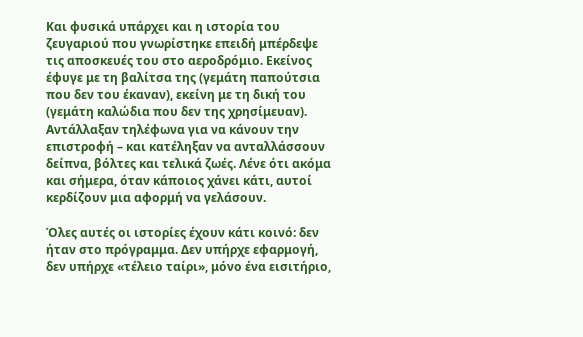Και φυσικά υπάρχει και η ιστορία του ζευγαριού που γνωρίστηκε επειδή μπέρδεψε τις αποσκευές του στο αεροδρόμιο. Εκείνος έφυγε με τη βαλίτσα της (γεμάτη παπούτσια που δεν του έκαναν), εκείνη με τη δική του (γεμάτη καλώδια που δεν της χρησίμευαν). Αντάλλαξαν τηλέφωνα για να κάνουν την επιστροφή – και κατέληξαν να ανταλλάσσουν δείπνα, βόλτες και τελικά ζωές. Λένε ότι ακόμα και σήμερα, όταν κάποιος χάνει κάτι, αυτοί κερδίζουν μια αφορμή να γελάσουν.

Όλες αυτές οι ιστορίες έχουν κάτι κοινό: δεν ήταν στο πρόγραμμα. Δεν υπήρχε εφαρμογή, δεν υπήρχε «τέλειο ταίρι», μόνο ένα εισιτήριο,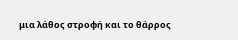μια λάθος στροφή και το θάρρος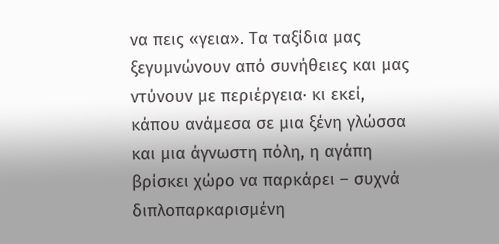να πεις «γεια». Τα ταξίδια μας ξεγυμνώνουν από συνήθειες και μας ντύνουν με περιέργεια· κι εκεί, κάπου ανάμεσα σε μια ξένη γλώσσα και μια άγνωστη πόλη, η αγάπη βρίσκει χώρο να παρκάρει – συχνά διπλοπαρκαρισμένη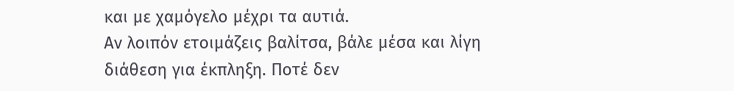και με χαμόγελο μέχρι τα αυτιά.
Αν λοιπόν ετοιμάζεις βαλίτσα, βάλε μέσα και λίγη διάθεση για έκπληξη. Ποτέ δεν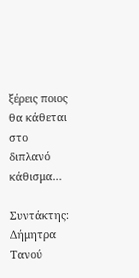ξέρεις ποιος θα κάθεται στο διπλανό κάθισμα…

Συντάκτης: Δήμητρα Τανού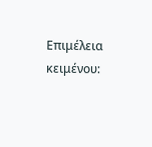Επιμέλεια κειμένου: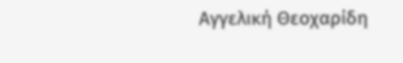Αγγελική Θεοχαρίδη